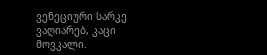ვენეციური სარკე
ვაღიარებ, კაცი მოვკალი.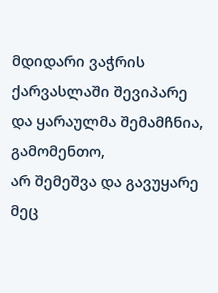მდიდარი ვაჭრის ქარვასლაში შევიპარე
და ყარაულმა შემამჩნია, გამომენთო,
არ შემეშვა და გავუყარე მეც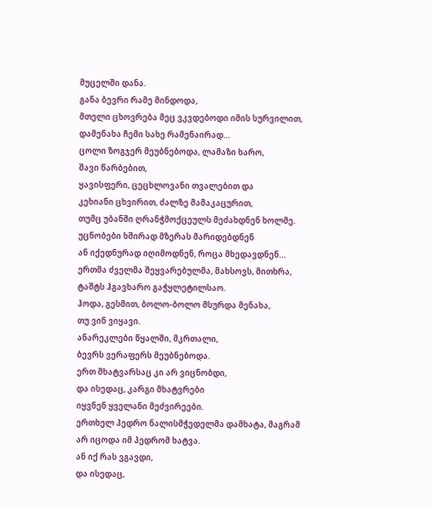მუცელში დანა.
განა ბევრი რამე მინდოდა,
მთელი ცხოვრება მეც ვკვდებოდი იმის სურვილით,
დამენახა ჩემი სახე რამენაირად…
ცოლი ზოგჯერ მეუბნებოდა, ლამაზი ხარო,
შავი წარბებით,
ყავისფერი, ცეცხლოვანი თვალებით და
კეხიანი ცხვირით, ძალზე მამაკაცურით,
თუმც უბანში ღრანჭმოქცეულს მეძახდნენ ხოლმე.
უცნობები ხშირად მზერას მარიდებდნენ
ან იქედნურად იღიმოდნენ, როცა მხედავდნენ…
ერთმა ძველმა შეყვარებულმა, მახსოვს, მითხრა,
ტაშტს ჰგავხარო გაჭყლეტილსაო.
ჰოდა, გესმით, ბოლო-ბოლო მსურდა მენახა,
თუ ვინ ვიყავი.
ანარეკლები წყალში, მკრთალი,
ბევრს ვერაფერს მეუბნებოდა.
ერთ მხატვარსაც კი არ ვიცნობდი,
და ისედაც, კარგი მხატვრები
იყვნენ ყველანი მეძვირეები.
ერთხელ პედრო ნალისმჭედელმა დამხატა, მაგრამ
არ იცოდა იმ პედრომ ხატვა.
ან იქ რას ვგავდი,
და ისედაც,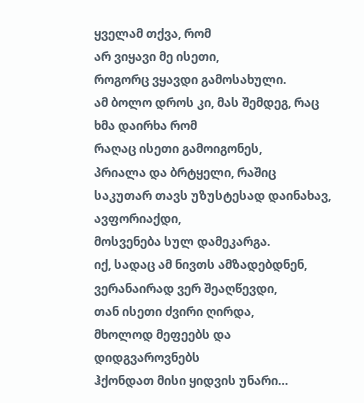ყველამ თქვა, რომ
არ ვიყავი მე ისეთი,
როგორც ვყავდი გამოსახული.
ამ ბოლო დროს კი, მას შემდეგ, რაც ხმა დაირხა რომ
რაღაც ისეთი გამოიგონეს,
პრიალა და ბრტყელი, რაშიც
საკუთარ თავს უზუსტესად დაინახავ,
ავფორიაქდი,
მოსვენება სულ დამეკარგა.
იქ, სადაც ამ ნივთს ამზადებდნენ,
ვერანაირად ვერ შეაღწევდი,
თან ისეთი ძვირი ღირდა,
მხოლოდ მეფეებს და დიდგვაროვნებს
ჰქონდათ მისი ყიდვის უნარი…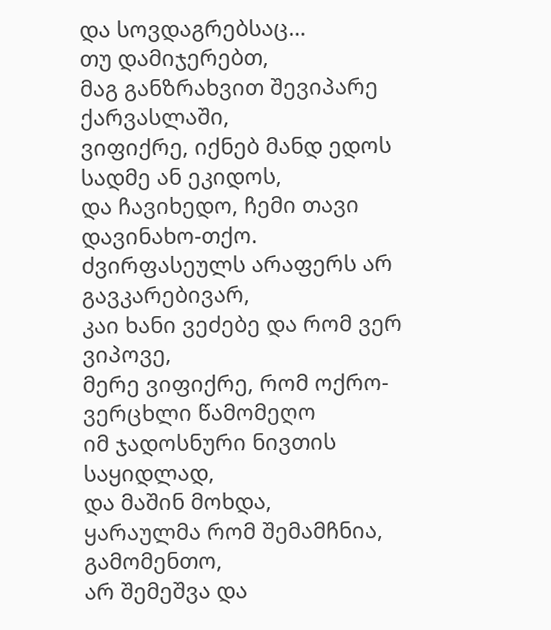და სოვდაგრებსაც…
თუ დამიჯერებთ,
მაგ განზრახვით შევიპარე ქარვასლაში,
ვიფიქრე, იქნებ მანდ ედოს სადმე ან ეკიდოს,
და ჩავიხედო, ჩემი თავი დავინახო-თქო.
ძვირფასეულს არაფერს არ გავკარებივარ,
კაი ხანი ვეძებე და რომ ვერ ვიპოვე,
მერე ვიფიქრე, რომ ოქრო-ვერცხლი წამომეღო
იმ ჯადოსნური ნივთის საყიდლად,
და მაშინ მოხდა,
ყარაულმა რომ შემამჩნია, გამომენთო,
არ შემეშვა და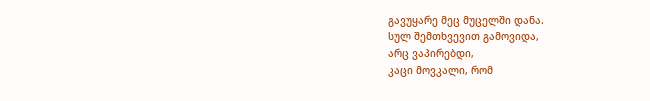გავუყარე მეც მუცელში დანა.
სულ შემთხვევით გამოვიდა,
არც ვაპირებდი,
კაცი მოვკალი, რომ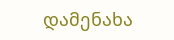დამენახა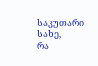საკუთარი სახე,
რა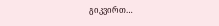გიკვირთ…